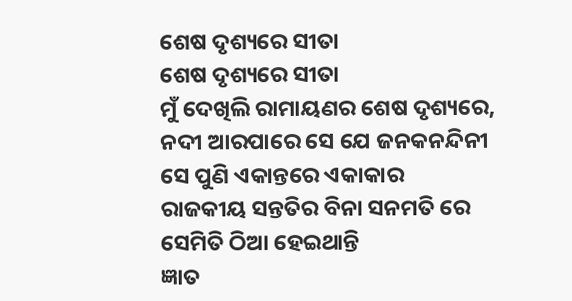ଶେଷ ଦୃଶ୍ୟରେ ସୀତା
ଶେଷ ଦୃଶ୍ୟରେ ସୀତା
ମୁଁ ଦେଖିଲି ରାମାୟଣର ଶେଷ ଦୃଶ୍ୟରେ,
ନଦୀ ଆରପାରେ ସେ ଯେ ଜନକନନ୍ଦିନୀ
ସେ ପୁଣି ଏକାନ୍ତରେ ଏକାକାର
ରାଜକୀୟ ସନ୍ତତିର ବିନା ସନମତି ରେ
ସେମିତି ଠିଆ ହେଇଥାନ୍ତି
ଜ୍ଞାତ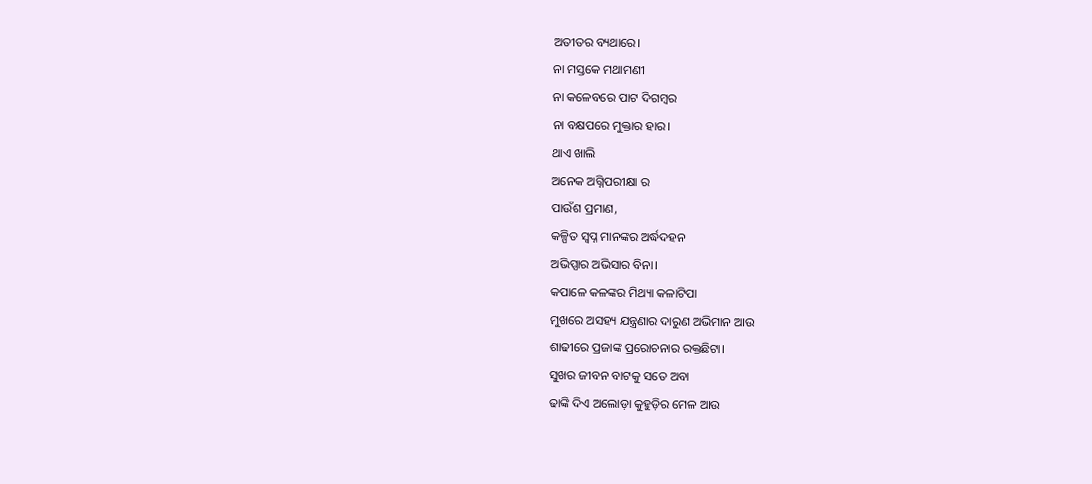ଅତୀତର ବ୍ୟଥାରେ।
ନା ମସ୍ତକେ ମଥାମଣୀ
ନା କଳେବରେ ପାଟ ଦିଗମ୍ବର
ନା ବକ୍ଷପରେ ମୁକ୍ତାର ହାର।
ଥାଏ ଖାଲି
ଅନେକ ଅଗ୍ନିପରୀକ୍ଷା ର
ପାଉଁଶ ପ୍ରମାଣ,
କଳ୍ପିତ ସ୍ବପ୍ନ ମାନଙ୍କର ଅର୍ଦ୍ଧଦହନ
ଅଭିପ୍ସାର ଅଭିସାର ବିନା।
କପାଳେ କଳଙ୍କର ମିଥ୍ୟା କଳାଟିପା
ମୁଖରେ ଅସହ୍ୟ ଯନ୍ତ୍ରଣାର ଦାରୁଣ ଅଭିମାନ ଆଉ
ଶାଢୀରେ ପ୍ରଜାଙ୍କ ପ୍ରରୋଚନାର ରକ୍ତଛିଟା।
ସୁଖର ଜୀବନ ବାଟକୁ ସତେ ଅବା
ଢାଙ୍କି ଦିଏ ଅଲୋଡ଼ା କୁହୁଡ଼ିର ମେଳ ଆଉ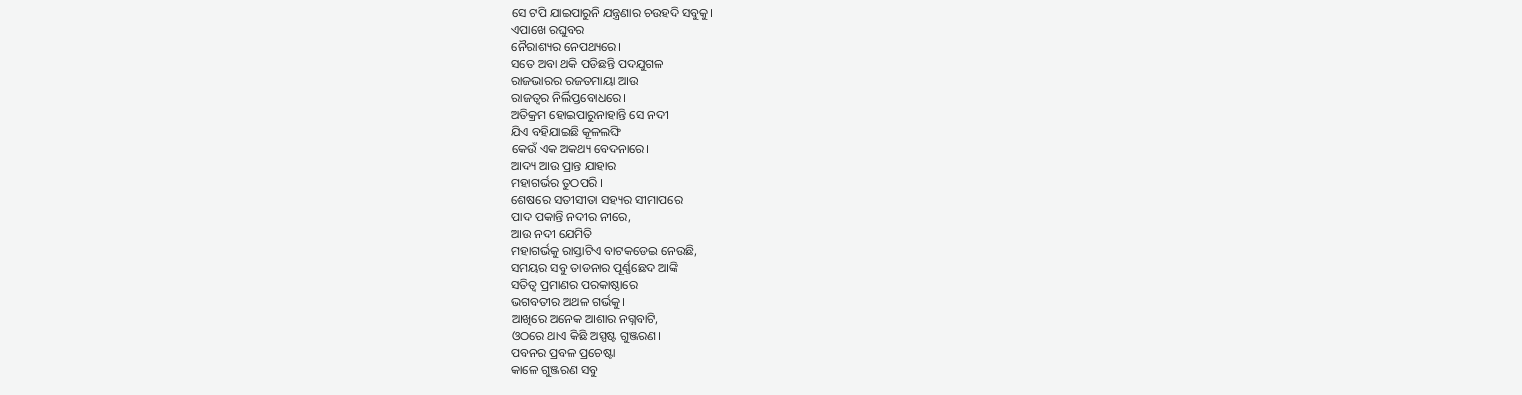ସେ ଟପି ଯାଇପାରୁନି ଯନ୍ତ୍ରଣାର ଚଉହଦି ସବୁକୁ।
ଏପାଖେ ରଘୁବର
ନୈରାଶ୍ୟର ନେପଥ୍ୟରେ।
ସତେ ଅବା ଥକି ପଡିଛନ୍ତି ପଦଯୁଗଳ
ରାଜଭାରର ରଜତମାୟା ଆଉ
ରାଜତ୍ବର ନିର୍ଲିପ୍ତବୋଧରେ।
ଅତିକ୍ରମ ହୋଇପାରୁନାହାନ୍ତି ସେ ନଦୀ
ଯିଏ ବହିଯାଇଛି କୂଳଲଙ୍ଘି
କେଉଁ ଏକ ଅକଥ୍ୟ ବେଦନାରେ।
ଆଦ୍ୟ ଆଉ ପ୍ରାନ୍ତ ଯାହାର
ମହାଗର୍ଭର ତୁଠପରି ।
ଶେଷରେ ସତୀସୀତା ସହ୍ୟର ସୀମାପରେ
ପାଦ ପକାନ୍ତି ନଦୀର ନୀରେ,
ଆଉ ନଦୀ ଯେମିତି
ମହାଗର୍ଭକୁ ରାସ୍ତାଟିଏ ବାଟକଡେଇ ନେଉଛି,
ସମୟର ସବୁ ତାଡନାର ପୂର୍ଣ୍ଣଛେଦ ଆଙ୍କି
ସତିତ୍ୱ ପ୍ରମାଣର ପରକାଷ୍ଠାରେ
ଭଗବତୀର ଅଥଳ ଗର୍ଭକୁ।
ଆଖିରେ ଅନେକ ଆଶାର ନଗ୍ନବାଟି,
ଓଠରେ ଥାଏ କିଛି ଅସ୍ପଷ୍ଟ ଗୁଞ୍ଜରଣ।
ପବନର ପ୍ରବଳ ପ୍ରଚେଷ୍ଟା
କାଳେ ଗୁଞ୍ଜରଣ ସବୁ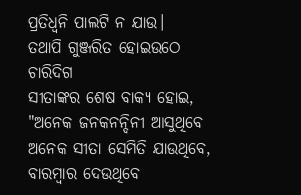ପ୍ରତିଧ୍ୱନି ପାଲଟି ନ ଯାଉ।
ତଥାପି ଗୁଞ୍ଜରିତ ହୋଇଉଠେ ଚାରିଦିଗ
ସୀତାଙ୍କର ଶେଷ ବାକ୍ୟ ହୋଇ,
"ଅନେକ ଜନକନନ୍ଦିନୀ ଆସୁଥିବେ
ଅନେକ ସୀତା ସେମିତି ଯାଉଥିବେ,
ବାରମ୍ବାର ଦେଉଥିବେ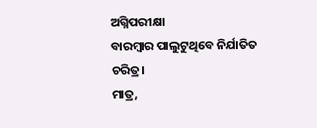ଅଗ୍ନିପରୀକ୍ଷା
ବାରମ୍ବାର ପାଲୁଟୁଥିବେ ନିର୍ଯାତିତ ଚରିତ୍ର।
ମାତ୍ର,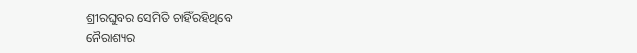ଶ୍ରୀରଘୁବର ସେମିତି ଚାହିଁରହିଥିବେ
ନୈରାଶ୍ୟର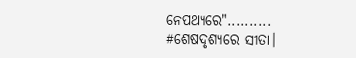ନେପଥ୍ୟରେ"..........
#ଶେଷଦୃଶ୍ୟରେ ସୀତା।